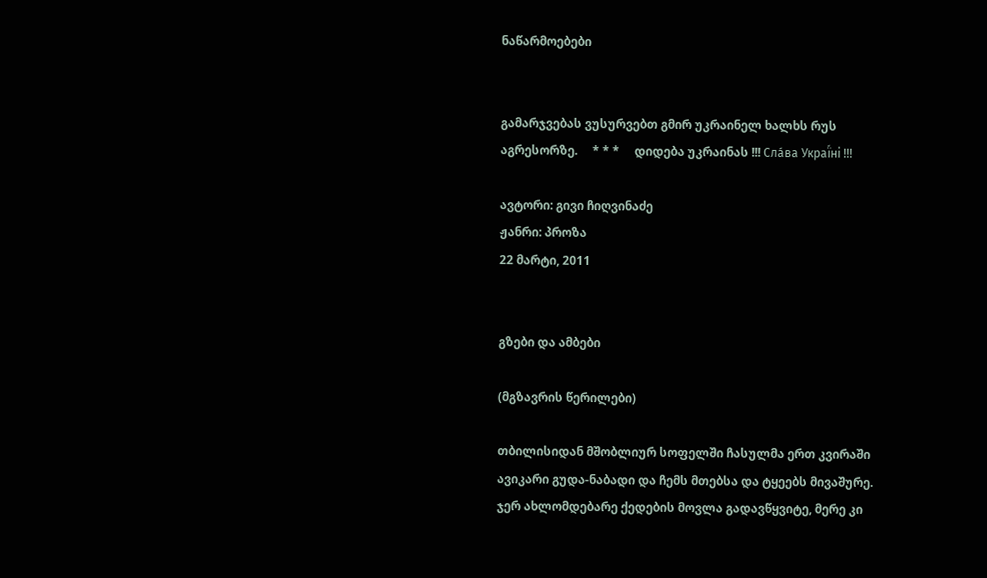ნაწარმოებები


გამარჯვებას ვუსურვებთ გმირ უკრაინელ ხალხს რუს აგრესორზე.     * * *     დიდება უკრაინას !!! Сла́ва Украї́ні !!!

ავტორი: გივი ჩიღვინაძე
ჟანრი: პროზა
22 მარტი, 2011


გზები და ამბები

(მგზავრის წერილები)

თბილისიდან მშობლიურ სოფელში ჩასულმა ერთ კვირაში ავიკარი გუდა-ნაბადი და ჩემს მთებსა და ტყეებს მივაშურე. ჯერ ახლომდებარე ქედების მოვლა გადავწყვიტე, მერე კი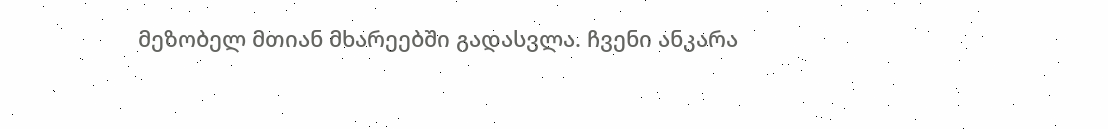მეზობელ მთიან მხარეებში გადასვლა. ჩვენი ანკარა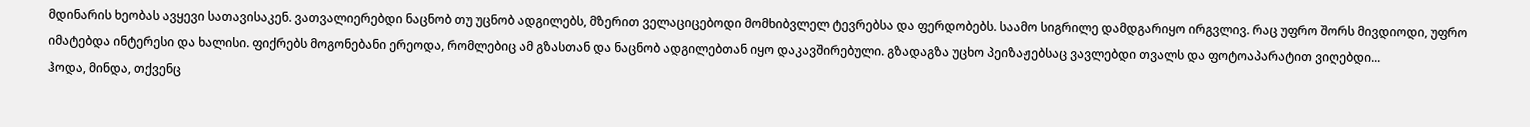მდინარის ხეობას ავყევი სათავისაკენ. ვათვალიერებდი ნაცნობ თუ უცნობ ადგილებს, მზერით ველაციცებოდი მომხიბვლელ ტევრებსა და ფერდობებს. საამო სიგრილე დამდგარიყო ირგვლივ. რაც უფრო შორს მივდიოდი, უფრო იმატებდა ინტერესი და ხალისი. ფიქრებს მოგონებანი ერეოდა, რომლებიც ამ გზასთან და ნაცნობ ადგილებთან იყო დაკავშირებული. გზადაგზა უცხო პეიზაჟებსაც ვავლებდი თვალს და ფოტოაპარატით ვიღებდი...
ჰოდა, მინდა, თქვენც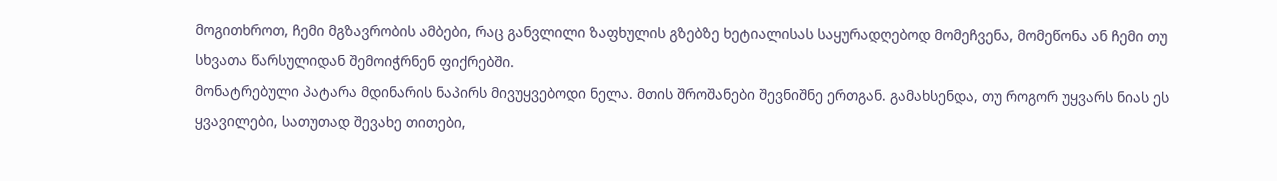მოგითხროთ, ჩემი მგზავრობის ამბები, რაც განვლილი ზაფხულის გზებზე ხეტიალისას საყურადღებოდ მომეჩვენა, მომეწონა ან ჩემი თუ სხვათა წარსულიდან შემოიჭრნენ ფიქრებში.
მონატრებული პატარა მდინარის ნაპირს მივუყვებოდი ნელა. მთის შროშანები შევნიშნე ერთგან. გამახსენდა, თუ როგორ უყვარს ნიას ეს ყვავილები, სათუთად შევახე თითები,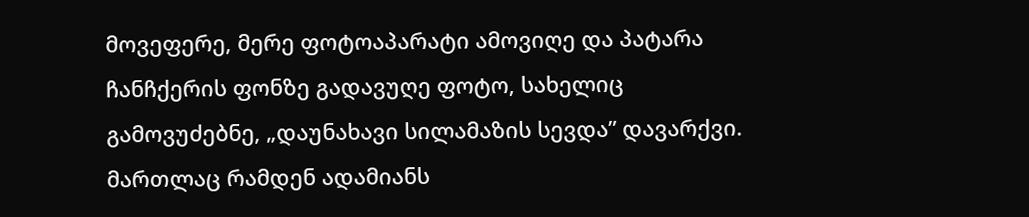მოვეფერე, მერე ფოტოაპარატი ამოვიღე და პატარა ჩანჩქერის ფონზე გადავუღე ფოტო, სახელიც გამოვუძებნე, „დაუნახავი სილამაზის სევდა” დავარქვი. მართლაც რამდენ ადამიანს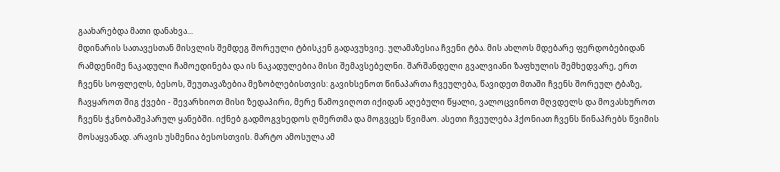გაახარებდა მათი დანახვა...
მდინარის სათავესთან მისვლის შემდეგ შორეული ტბისკენ გადავუხვიე. ულამაზესია ჩვენი ტბა. მის ახლოს მდებარე ფერდობებიდან რამდენიმე ნაკადული ჩამოედინება და ის ნაკადულებია მისი შემავსებელნი. შარშანდელი გვალვიანი ზაფხულის შემხედვარე, ერთ ჩვენს სოფლელს, ბესოს, შეუთავაზებია მეზობლებისთვის: გავიხსენოთ წინაპართა ჩვეულება, წავიდეთ მთაში ჩვენს შორეულ ტბაზე, ჩავყაროთ შიგ ქვები - შევარხიოთ მისი ზედაპირი, მერე წამოვიღოთ იქიდან აღებული წყალი, ვალოცვინოთ მღვდელს და მოვასხუროთ ჩვენს ჭკნობაშეპარულ ყანებში. იქნებ გადმოგვხედოს ღმერთმა და მოგვცეს წვიმაო. ასეთი ჩვეულება ჰქონიათ ჩვენს წინაპრებს წვიმის მოსაყვანად. არავის უსმენია ბესოსთვის. მარტო ამოსულა ამ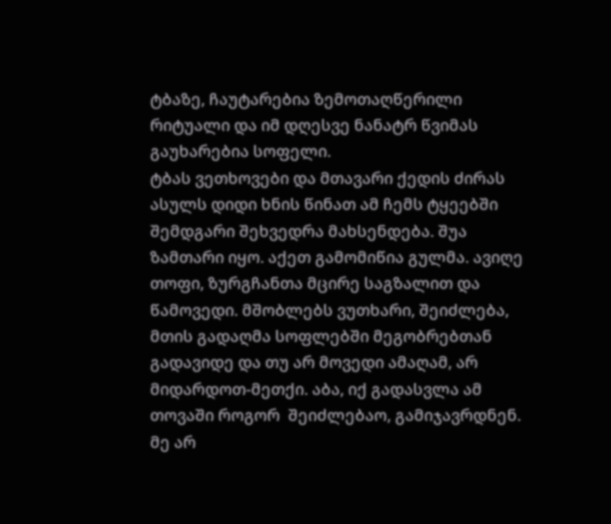ტბაზე, ჩაუტარებია ზემოთაღწერილი რიტუალი და იმ დღესვე ნანატრ წვიმას გაუხარებია სოფელი.
ტბას ვეთხოვები და მთავარი ქედის ძირას ასულს დიდი ხნის წინათ ამ ჩემს ტყეებში შემდგარი შეხვედრა მახსენდება. შუა ზამთარი იყო. აქეთ გამომიწია გულმა. ავიღე თოფი, ზურგჩანთა მცირე საგზალით და წამოვედი. მშობლებს ვუთხარი, შეიძლება, მთის გადაღმა სოფლებში მეგობრებთან გადავიდე და თუ არ მოვედი ამაღამ, არ მიდარდოთ-მეთქი. აბა, იქ გადასვლა ამ თოვაში როგორ  შეიძლებაო, გამიჯავრდნენ. მე არ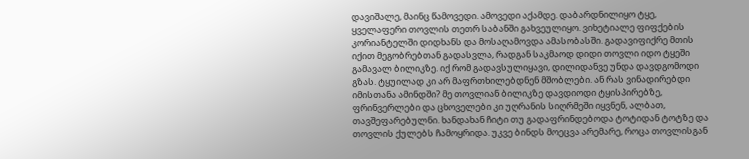დავიშალე, მაინც წამოვედი. ამოვედი აქამდე. დაბარდნილიყო ტყე, ყველაფერი თოვლის თეთრ საბანში გახვეულიყო. ვიხეტიალე ფიფქების კორიანტელში დიდხანს და მოსაღამოვდა ამასობასში. გადავიფიქრე მთის იქით მეგობრებთან გადასვლა, რადგან საკმაოდ დიდი თოვლი იდო ტყეში გამავალ ბილიკზე. იქ რომ გადავსულიყავი, დილიდანვე უნდა დავდგომოდი გზას. ტყუილად კი არ მაფრთხილებდნენ მშობლები. ან რას ვინადირებდი იმისთანა ამინდში? მე თოვლიან ბილიკზე დავდიოდი ტყისპირებზე, ფრინვერლები და ცხოველები კი უღრანის სიღრმეში იყვნენ, ალბათ, თავშეფარებულნი. ხანდახან ჩიტი თუ გადაფრინდებოდა ტოტიდან ტოტზე და თოვლის ქულებს ჩამოყრიდა. უკვე ბინდს მოეცვა არემარე, როცა თოვლისგან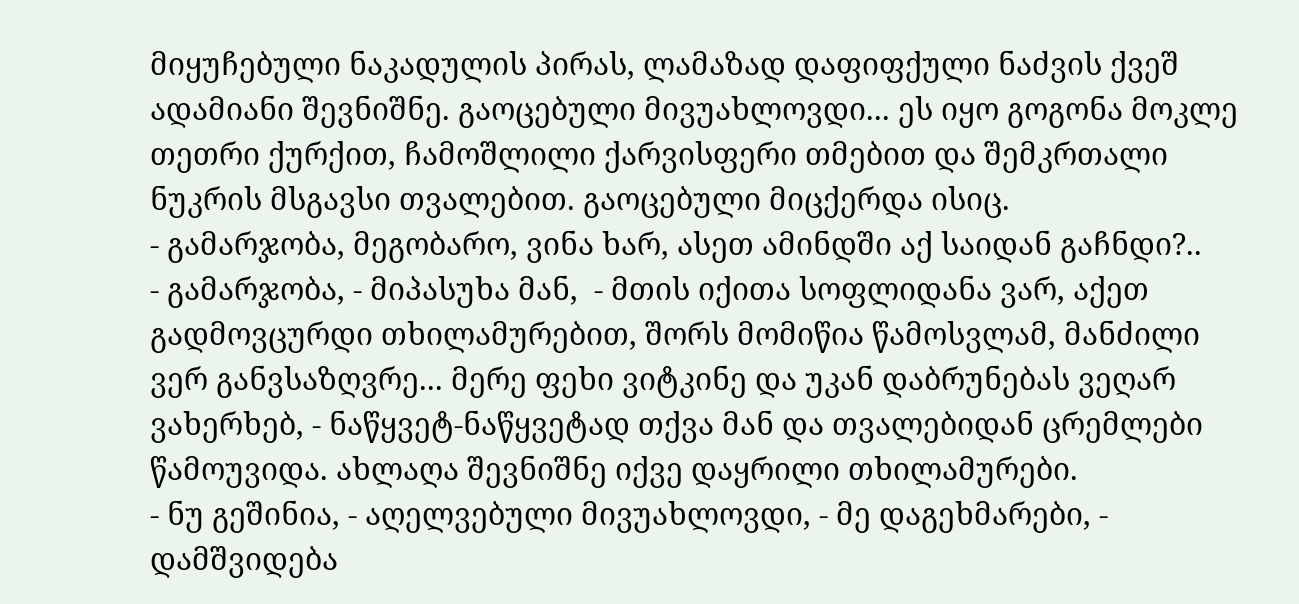მიყუჩებული ნაკადულის პირას, ლამაზად დაფიფქული ნაძვის ქვეშ ადამიანი შევნიშნე. გაოცებული მივუახლოვდი... ეს იყო გოგონა მოკლე თეთრი ქურქით, ჩამოშლილი ქარვისფერი თმებით და შემკრთალი ნუკრის მსგავსი თვალებით. გაოცებული მიცქერდა ისიც.
- გამარჯობა, მეგობარო, ვინა ხარ, ასეთ ამინდში აქ საიდან გაჩნდი?..
- გამარჯობა, - მიპასუხა მან,  - მთის იქითა სოფლიდანა ვარ, აქეთ გადმოვცურდი თხილამურებით, შორს მომიწია წამოსვლამ, მანძილი ვერ განვსაზღვრე... მერე ფეხი ვიტკინე და უკან დაბრუნებას ვეღარ ვახერხებ, - ნაწყვეტ-ნაწყვეტად თქვა მან და თვალებიდან ცრემლები წამოუვიდა. ახლაღა შევნიშნე იქვე დაყრილი თხილამურები.
- ნუ გეშინია, - აღელვებული მივუახლოვდი, - მე დაგეხმარები, - დამშვიდება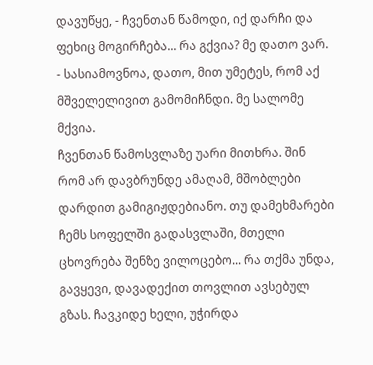დავუწყე, - ჩვენთან წამოდი, იქ დარჩი და ფეხიც მოგირჩება... რა გქვია? მე დათო ვარ.
- სასიამოვნოა, დათო, მით უმეტეს, რომ აქ მშველელივით გამომიჩნდი. მე სალომე მქვია.
ჩვენთან წამოსვლაზე უარი მითხრა. შინ რომ არ დავბრუნდე ამაღამ, მშობლები დარდით გამიგიჟდებიანო. თუ დამეხმარები ჩემს სოფელში გადასვლაში, მთელი ცხოვრება შენზე ვილოცებო... რა თქმა უნდა, გავყევი, დავადექით თოვლით ავსებულ გზას. ჩავკიდე ხელი, უჭირდა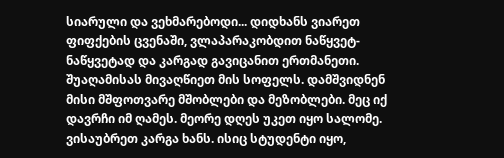სიარული და ვეხმარებოდი... დიდხანს ვიარეთ ფიფქების ცვენაში, ვლაპარაკობდით ნაწყვეტ-ნაწყვეტად და კარგად გავიცანით ერთმანეთი. შუაღამისას მივაღწიეთ მის სოფელს. დამშვიდნენ მისი მშფოთვარე მშობლები და მეზობლები. მეც იქ დავრჩი იმ ღამეს. მეორე დღეს უკეთ იყო სალომე. ვისაუბრეთ კარგა ხანს. ისიც სტუდენტი იყო,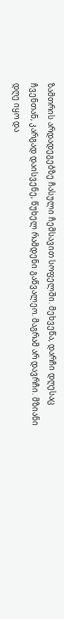ზამთრის არდადეგებზე ჩასული ჩემსავით სოფელში. მეხვეწა, დარჩი დღესაც ჩვენთან, კარგად დაისვენე, წუხელ რამდენი გაწვალეო. მაგრამ არ დავრჩი. მზიანი დღე იყო და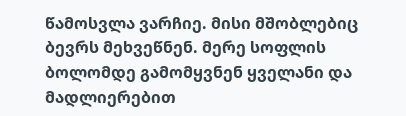წამოსვლა ვარჩიე. მისი მშობლებიც ბევრს მეხვეწნენ. მერე სოფლის ბოლომდე გამომყვნენ ყველანი და მადლიერებით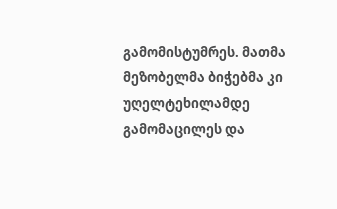გამომისტუმრეს. მათმა მეზობელმა ბიჭებმა კი უღელტეხილამდე გამომაცილეს და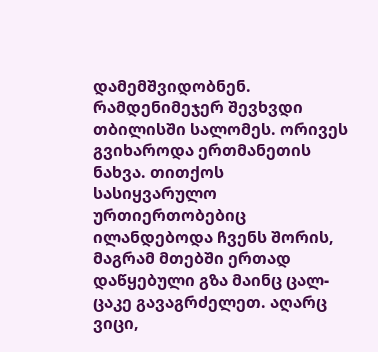დამემშვიდობნენ. რამდენიმეჯერ შევხვდი თბილისში სალომეს. ორივეს გვიხაროდა ერთმანეთის ნახვა. თითქოს სასიყვარულო ურთიერთობებიც ილანდებოდა ჩვენს შორის, მაგრამ მთებში ერთად დაწყებული გზა მაინც ცალ-ცაკე გავაგრძელეთ. აღარც ვიცი,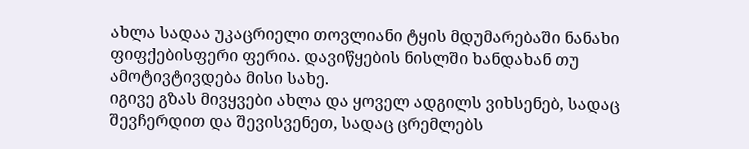ახლა სადაა უკაცრიელი თოვლიანი ტყის მდუმარებაში ნანახი ფიფქებისფერი ფერია. დავიწყების ნისლში ხანდახან თუ ამოტივტივდება მისი სახე.
იგივე გზას მივყვები ახლა და ყოველ ადგილს ვიხსენებ, სადაც შევჩერდით და შევისვენეთ, სადაც ცრემლებს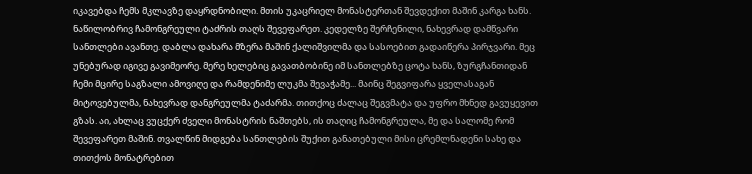იკავებდა ჩემს მკლავზე დაყრდნობილი. მთის უკაცრიელ მონასტერთან შევდექით მაშინ კარგა ხანს. ნაწილობრივ ჩამონგრეული ტაძრის თაღს შევეფარეთ. კედელზე შერჩენილი, ნახევრად დამწვარი სანთლები ავანთე. დაბლა დახარა მზერა მაშინ ქალიშვილმა და სასოებით გადაიწერა პირჯვარი. მეც უნებურად იგივე გავიმეორე. მერე ხელებიც გავათბობინე იმ სანთლებზე ცოტა ხანს, ზურგჩანთიდან ჩემი მცირე საგზალი ამოვიღე და რამდენიმე ლუკმა შევაჭამე... მაინც შეგვიფარა ყველასაგან მიტოვებულმა, ნახევრად დანგრეულმა ტაძარმა. თითქოც ძალაც შეგვმატა და უფრო მხნედ გავუყევით გზას. აი, ახლაც ვუცქერ ძველი მონასტრის ნაშთებს, ის თაღიც ჩამონგრეულა, მე და სალომე რომ შევეფარეთ მაშინ. თვალწინ მიდგება სანთლების შუქით განათებული მისი ცრემლნადენი სახე და თითქოს მონატრებით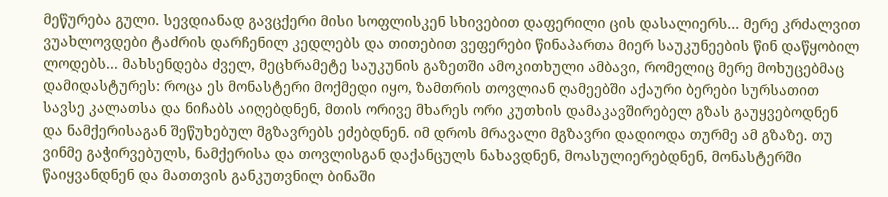მეწურება გული. სევდიანად გავცქერი მისი სოფლისკენ სხივებით დაფერილი ცის დასალიერს... მერე კრძალვით ვუახლოვდები ტაძრის დარჩენილ კედლებს და თითებით ვეფერები წინაპართა მიერ საუკუნეების წინ დაწყობილ ლოდებს... მახსენდება ძველ, მეცხრამეტე საუკუნის გაზეთში ამოკითხული ამბავი, რომელიც მერე მოხუცებმაც დამიდასტურეს: როცა ეს მონასტერი მოქმედი იყო, ზამთრის თოვლიან ღამეებში აქაური ბერები სურსათით სავსე კალათსა და ნიჩაბს აიღებდნენ, მთის ორივე მხარეს ორი კუთხის დამაკავშირებელ გზას გაუყვებოდნენ და ნამქერისაგან შეწუხებულ მგზავრებს ეძებდნენ. იმ დროს მრავალი მგზავრი დადიოდა თურმე ამ გზაზე. თუ ვინმე გაჭირვებულს, ნამქერისა და თოვლისგან დაქანცულს ნახავდნენ, მოასულიერებდნენ, მონასტერში წაიყვანდნენ და მათთვის განკუთვნილ ბინაში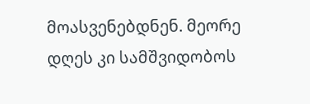მოასვენებდნენ. მეორე დღეს კი სამშვიდობოს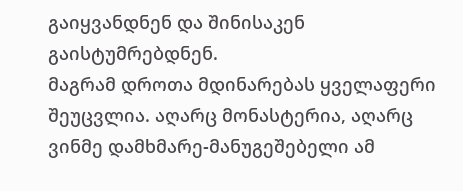გაიყვანდნენ და შინისაკენ გაისტუმრებდნენ.
მაგრამ დროთა მდინარებას ყველაფერი შეუცვლია. აღარც მონასტერია, აღარც ვინმე დამხმარე-მანუგეშებელი ამ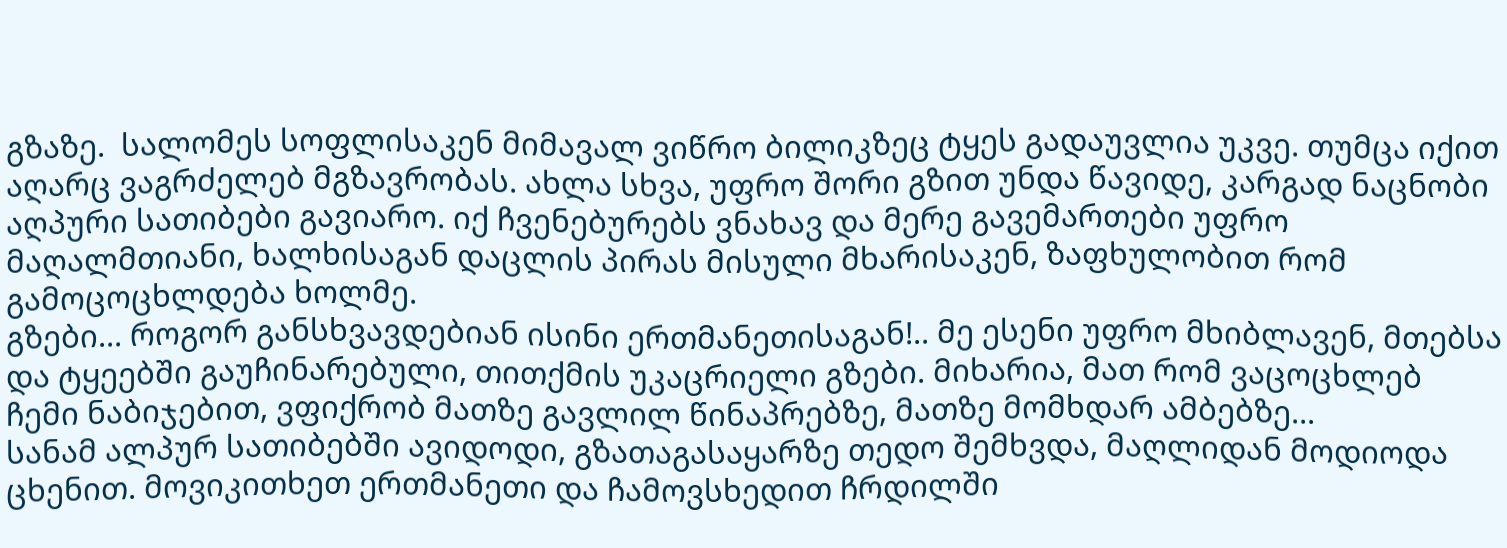გზაზე.  სალომეს სოფლისაკენ მიმავალ ვიწრო ბილიკზეც ტყეს გადაუვლია უკვე. თუმცა იქით აღარც ვაგრძელებ მგზავრობას. ახლა სხვა, უფრო შორი გზით უნდა წავიდე, კარგად ნაცნობი აღპური სათიბები გავიარო. იქ ჩვენებურებს ვნახავ და მერე გავემართები უფრო მაღალმთიანი, ხალხისაგან დაცლის პირას მისული მხარისაკენ, ზაფხულობით რომ გამოცოცხლდება ხოლმე.
გზები... როგორ განსხვავდებიან ისინი ერთმანეთისაგან!.. მე ესენი უფრო მხიბლავენ, მთებსა და ტყეებში გაუჩინარებული, თითქმის უკაცრიელი გზები. მიხარია, მათ რომ ვაცოცხლებ ჩემი ნაბიჯებით, ვფიქრობ მათზე გავლილ წინაპრებზე, მათზე მომხდარ ამბებზე...
სანამ ალპურ სათიბებში ავიდოდი, გზათაგასაყარზე თედო შემხვდა, მაღლიდან მოდიოდა ცხენით. მოვიკითხეთ ერთმანეთი და ჩამოვსხედით ჩრდილში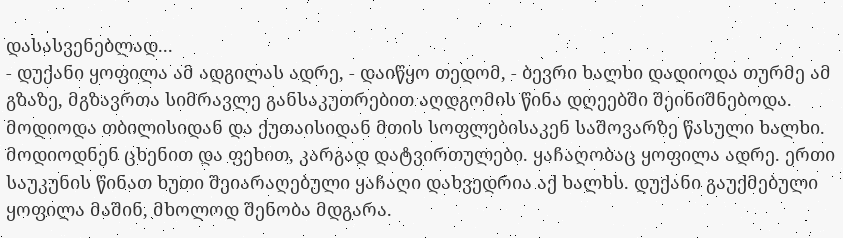დასასვენებლად...
- დუქანი ყოფილა ამ ადგილას ადრე, - დაიწყო თედომ, - ბევრი ხალხი დადიოდა თურმე ამ გზაზე, მგზავრთა სიმრავლე განსაკუთრებით აღდგომის წინა დღეებში შეინიშნებოდა. მოდიოდა თბილისიდან და ქუთაისიდან მთის სოფლებისაკენ საშოვარზე წასული ხალხი. მოდიოდნენ ცხენით და ფეხით, კარგად დატვირთულები. ყაჩაღობაც ყოფილა ადრე. ერთი საუკუნის წინათ ხუთი შეიარაღებული ყაჩაღი დახვედრია აქ ხალხს. დუქანი გაუქმებული ყოფილა მაშინ, მხოლოდ შენობა მდგარა.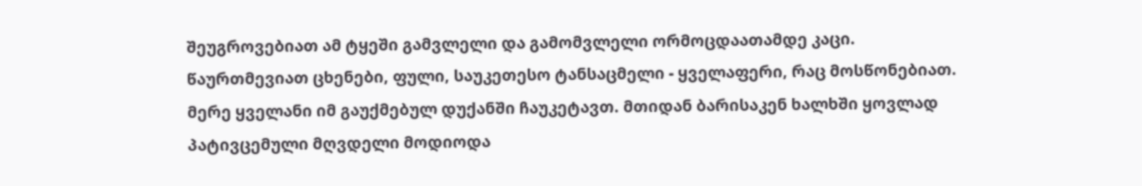შეუგროვებიათ ამ ტყეში გამვლელი და გამომვლელი ორმოცდაათამდე კაცი. წაურთმევიათ ცხენები, ფული, საუკეთესო ტანსაცმელი - ყველაფერი, რაც მოსწონებიათ. მერე ყველანი იმ გაუქმებულ დუქანში ჩაუკეტავთ. მთიდან ბარისაკენ ხალხში ყოვლად პატივცემული მღვდელი მოდიოდა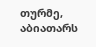თურმე, აბიათარს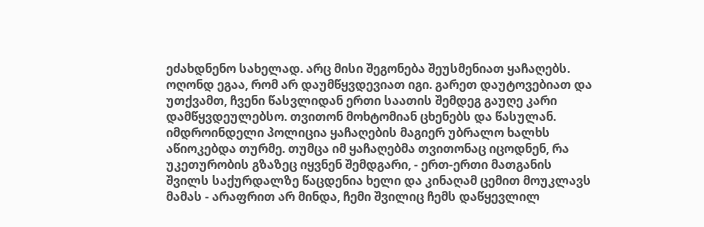ეძახდნენო სახელად. არც მისი შეგონება შეუსმენიათ ყაჩაღებს. ოღონდ ეგაა, რომ არ დაუმწყვდევიათ იგი. გარეთ დაუტოვებიათ და უთქვამთ, ჩვენი წასვლიდან ერთი საათის შემდეგ გაუღე კარი დამწყვდეულებსო. თვითონ მოხტომიან ცხენებს და წასულან. იმდროინდელი პოლიცია ყაჩაღების მაგიერ უბრალო ხალხს აწიოკებდა თურმე. თუმცა იმ ყაჩაღებმა თვითონაც იცოდნენ, რა უკეთურობის გზაზეც იყვნენ შემდგარი, - ერთ-ერთი მათგანის შვილს საქურდალზე წაცდენია ხელი და კინაღამ ცემით მოუკლავს მამას - არაფრით არ მინდა, ჩემი შვილიც ჩემს დაწყევლილ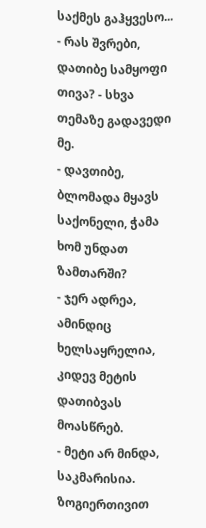საქმეს გაჰყვესო...
- რას შვრები, დათიბე სამყოფი თივა? - სხვა თემაზე გადავედი მე.
- დავთიბე, ბლომადა მყავს საქონელი, ჭამა ხომ უნდათ ზამთარში?
- ჯერ ადრეა, ამინდიც ხელსაყრელია, კიდევ მეტის დათიბვას მოასწრებ.
- მეტი არ მინდა, საკმარისია. ზოგიერთივით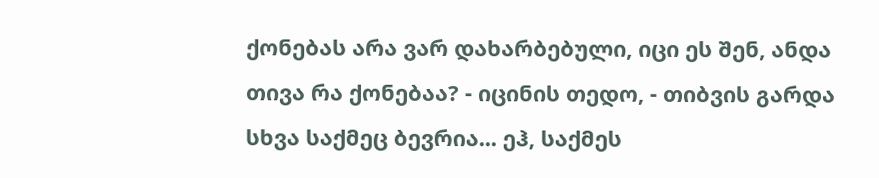ქონებას არა ვარ დახარბებული, იცი ეს შენ, ანდა თივა რა ქონებაა? - იცინის თედო, - თიბვის გარდა სხვა საქმეც ბევრია... ეჰ, საქმეს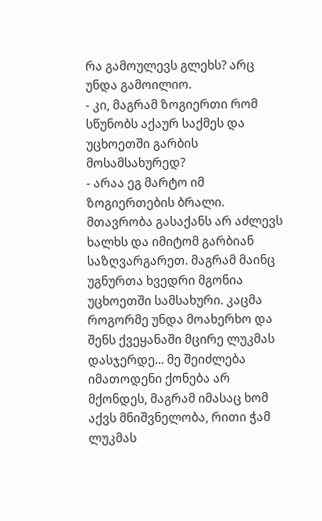რა გამოულევს გლეხს? არც უნდა გამოილიო.
- კი, მაგრამ ზოგიერთი რომ სწუნობს აქაურ საქმეს და უცხოეთში გარბის მოსამსახურედ?
- არაა ეგ მარტო იმ ზოგიერთების ბრალი. მთავრობა გასაქანს არ აძლევს ხალხს და იმიტომ გარბიან საზღვარგარეთ. მაგრამ მაინც უგნურთა ხვედრი მგონია უცხოეთში სამსახური. კაცმა როგორმე უნდა მოახერხო და შენს ქვეყანაში მცირე ლუკმას დასჯერდე... მე შეიძლება იმათოდენი ქონება არ მქონდეს, მაგრამ იმასაც ხომ აქვს მნიშვნელობა, რითი ჭამ ლუკმას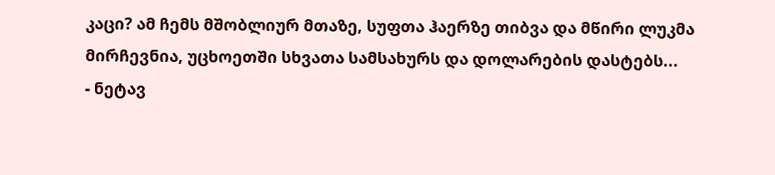კაცი? ამ ჩემს მშობლიურ მთაზე, სუფთა ჰაერზე თიბვა და მწირი ლუკმა მირჩევნია, უცხოეთში სხვათა სამსახურს და დოლარების დასტებს...
- ნეტავ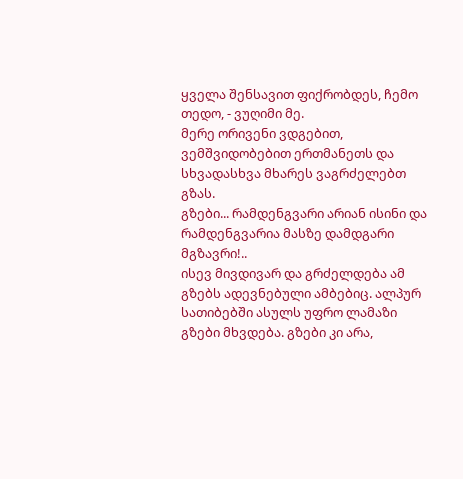ყველა შენსავით ფიქრობდეს, ჩემო თედო, - ვუღიმი მე.
მერე ორივენი ვდგებით, ვემშვიდობებით ერთმანეთს და სხვადასხვა მხარეს ვაგრძელებთ გზას.
გზები... რამდენგვარი არიან ისინი და რამდენგვარია მასზე დამდგარი მგზავრი!..
ისევ მივდივარ და გრძელდება ამ გზებს ადევნებული ამბებიც. ალპურ სათიბებში ასულს უფრო ლამაზი გზები მხვდება. გზები კი არა,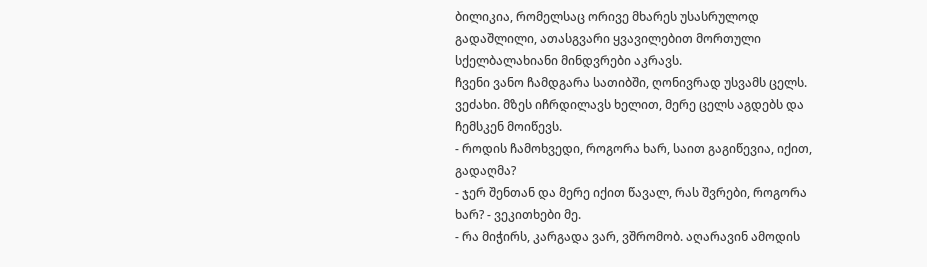ბილიკია, რომელსაც ორივე მხარეს უსასრულოდ გადაშლილი, ათასგვარი ყვავილებით მორთული სქელბალახიანი მინდვრები აკრავს.
ჩვენი ვანო ჩამდგარა სათიბში, ღონივრად უსვამს ცელს. ვეძახი. მზეს იჩრდილავს ხელით, მერე ცელს აგდებს და ჩემსკენ მოიწევს.
- როდის ჩამოხვედი, როგორა ხარ, საით გაგიწევია, იქით, გადაღმა?
- ჯერ შენთან და მერე იქით წავალ, რას შვრები, როგორა ხარ? - ვეკითხები მე.
- რა მიჭირს, კარგადა ვარ, ვშრომობ. აღარავინ ამოდის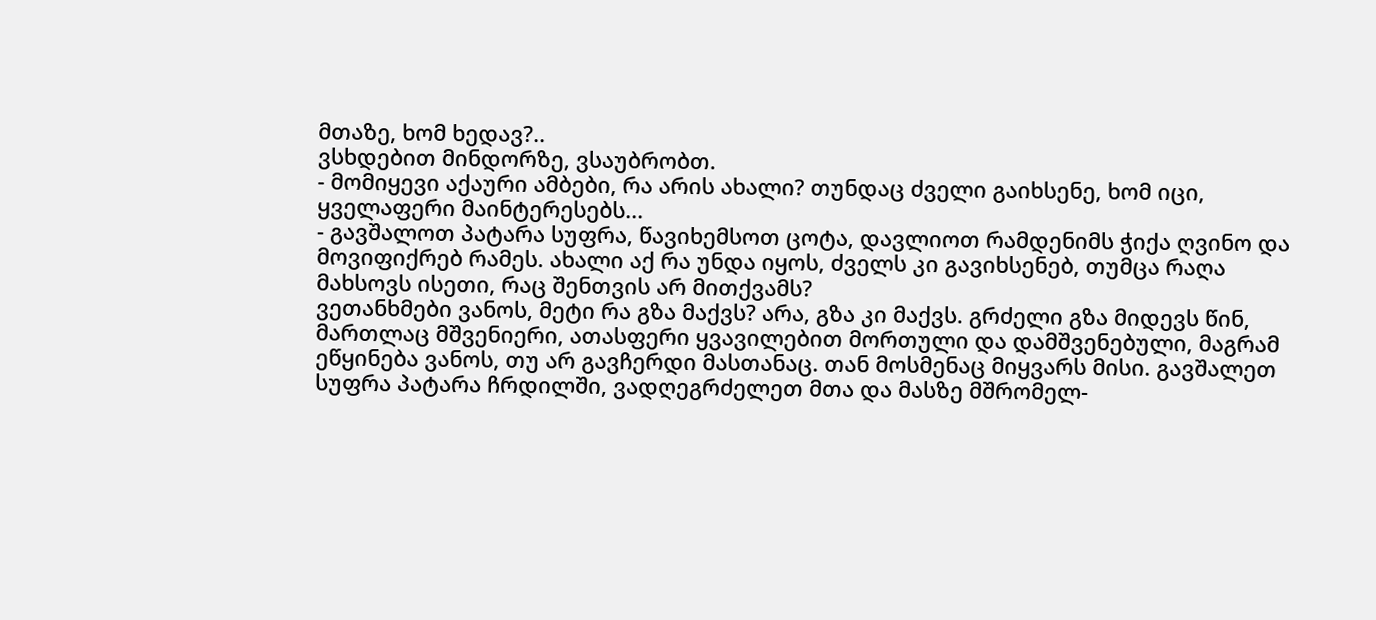მთაზე, ხომ ხედავ?..
ვსხდებით მინდორზე, ვსაუბრობთ.
- მომიყევი აქაური ამბები, რა არის ახალი? თუნდაც ძველი გაიხსენე, ხომ იცი, ყველაფერი მაინტერესებს...
- გავშალოთ პატარა სუფრა, წავიხემსოთ ცოტა, დავლიოთ რამდენიმს ჭიქა ღვინო და მოვიფიქრებ რამეს. ახალი აქ რა უნდა იყოს, ძველს კი გავიხსენებ, თუმცა რაღა მახსოვს ისეთი, რაც შენთვის არ მითქვამს?
ვეთანხმები ვანოს, მეტი რა გზა მაქვს? არა, გზა კი მაქვს. გრძელი გზა მიდევს წინ, მართლაც მშვენიერი, ათასფერი ყვავილებით მორთული და დამშვენებული, მაგრამ ეწყინება ვანოს, თუ არ გავჩერდი მასთანაც. თან მოსმენაც მიყვარს მისი. გავშალეთ სუფრა პატარა ჩრდილში, ვადღეგრძელეთ მთა და მასზე მშრომელ-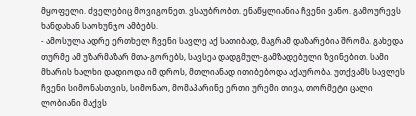მყოფელი. ძველებიც მოვიგონეთ. ვსაუბრობთ. ენაწყლიანია ჩვენი ვანო. გამოურევს ხანდახან საოხუნჯო ამბებს.
- ამოსულა ადრე ერთხელ ჩვენი სავლე აქ სათიბად, მაგრამ დაზარებია შრომა. გახედა თურმე ამ უზარმაზარ მთა-გორებს, სავსეა დადგმულ-გამზადებული ზვინებით. სამი მხარის ხალხი დადიოდა იმ დროს, მთლიანად ითიბებოდა აქაურობა. უთქვამს სავლეს ჩვენი სიმონასთვის, სიმონაო, მომაპარინე ერთი ურემი თივა, თორმეტი ცალი ლობიანი მაქვს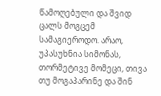წამოღებული და შვიდ ცალს მოგცემ სამაგიეროდო. არაო, უპასუხნია სიმონას, თორმეტივე მომეცი, თივა თუ მოგაპარინე და შინ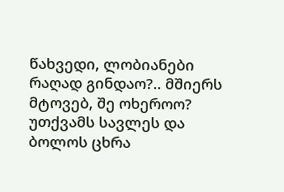წახვედი, ლობიანები რაღად გინდაო?.. მშიერს მტოვებ, შე ოხეროო? უთქვამს სავლეს და ბოლოს ცხრა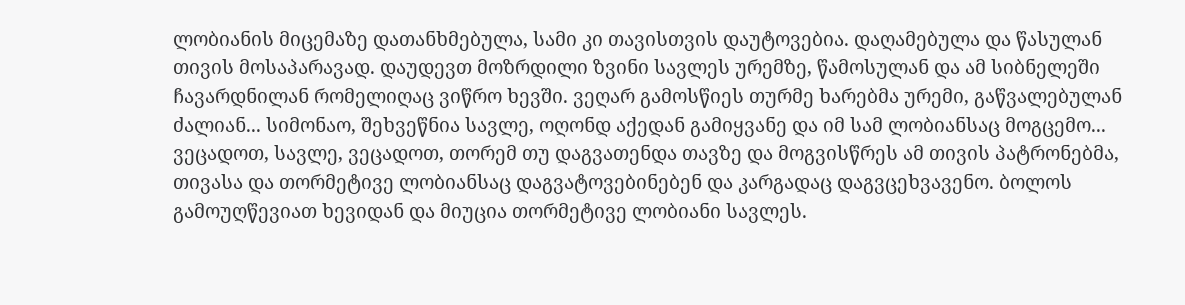ლობიანის მიცემაზე დათანხმებულა, სამი კი თავისთვის დაუტოვებია. დაღამებულა და წასულან თივის მოსაპარავად. დაუდევთ მოზრდილი ზვინი სავლეს ურემზე, წამოსულან და ამ სიბნელეში ჩავარდნილან რომელიღაც ვიწრო ხევში. ვეღარ გამოსწიეს თურმე ხარებმა ურემი, გაწვალებულან ძალიან... სიმონაო, შეხვეწნია სავლე, ოღონდ აქედან გამიყვანე და იმ სამ ლობიანსაც მოგცემო... ვეცადოთ, სავლე, ვეცადოთ, თორემ თუ დაგვათენდა თავზე და მოგვისწრეს ამ თივის პატრონებმა, თივასა და თორმეტივე ლობიანსაც დაგვატოვებინებენ და კარგადაც დაგვცეხვავენო. ბოლოს გამოუღწევიათ ხევიდან და მიუცია თორმეტივე ლობიანი სავლეს.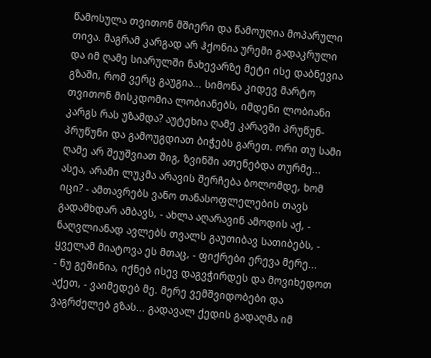წამოსულა თვითონ მშიერი და წამოუღია მოპარული თივა. მაგრამ კარგად არ ჰქონია ურემი გადაკრული და იმ ღამე სიარულში ნახევარზე მეტი ისე დაბნევია გზაში, რომ ვერც გაუგია... სიმონა კიდევ მარტო თვითონ მისკდომია ლობიანებს, იმდენი ლობიანი კარგს რას უზამდა? აუტეხია ღამე კარავში პრუწუნ-პრუწუნი და გამოუგდიათ ბიჭებს გარეთ. ორი თუ სამი ღამე არ შეუშვიათ შიგ, ზვინში ათენებდა თურმე... ასეა, არამი ლუკმა არავის შერჩება ბოლომდე, ხომ იცი? - ამთავრებს ვანო თანასოფლელების თავს გადამხდარ ამბავს, - ახლა აღარავინ ამოდის აქ, - ნაღვლიანად ავლებს თვალს გაუთიბავ სათიბებს, - ყველამ მიატოვა ეს მთაც, - ფიქრები ერევა მერე...
- ნუ გეშინია, იქნებ ისევ დაგვჭირდეს და მოვიხედოთ აქეთ, - ვაიმედებ მე. მერე ვემშვიდობები და ვაგრძელებ გზას... გადავალ ქედის გადაღმა იმ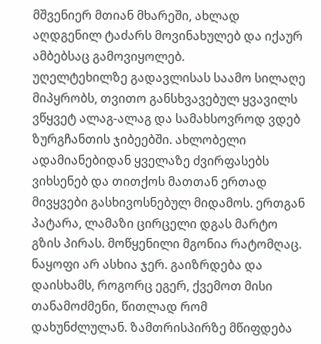მშვენიერ მთიან მხარეში, ახლად აღდგენილ ტაძარს მოვინახულებ და იქაურ ამბებსაც გამოვიყოლებ.
უღელტეხილზე გადავლისას საამო სილაღე მიპყრობს, თვითო განსხვავებულ ყვავილს ვწყვეტ ალაგ-ალაგ და სამახსოვროდ ვდებ ზურგჩანთის ჯიბეებში. ახლობელი ადამიანებიდან ყველაზე ძვირფასებს ვიხსენებ და თითქოს მათთან ერთად მივყვები გასხივოსნებულ მიდამოს. ერთგან პატარა, ლამაზი ცირცელი დგას მარტო გზის პირას. მოწყენილი მგონია რატომღაც. ნაყოფი არ ასხია ჯერ. გაიზრდება და დაისხამს, როგორც ეგერ, ქვემოთ მისი თანამოძმენი, წითლად რომ დახუნძლულან. ზამთრისპირზე მწიფდება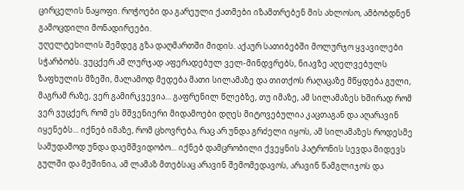ცირცელის ნაყოფი. როჭოები და გარეული ქათმები იზამთრებენ მის ახლოსო, ამბობდნენ გამოცდილი მონადირეები.
უღელტეხილის შემდეგ გზა დაღმართში მიდის. აქაურ სათიბებში მოლურჯო ყვავილები სჭარბობს. ვუცქერ ამ ლურჯად აფერადებულ ველ-მინდვრებს, ნიავზე აღელვებულს ზაფხულის მზეში, მალამოდ მედება მათი სილამაზე და თითქოს რაღაცაზე მწყდება გული, მაგრამ რაზე, ვერ გამირკვევია... გაფრენილ წლებზე, თუ იმაზე, ამ სილამაზეს ხშირად რომ ვერ ვუცქერ, რომ ეს მშვენიერი მიდამოები დღეს მიტოვებულია კაცთაგან და აღარავინ იყენებს... იქნებ იმაზე, რომ ცხოვრება, რაც არ უნდა გრძელი იყოს, ამ სილამაზეს როდესმე სამუდამოდ უნდა დაემშვიდობო... იქნებ დამცრობილი ქვეყნის პატრონის სევდა მიდევს გულში და მეშინია, ამ ლამაზ მთებსაც არავინ შემომედავოს, არავინ წამგლიჯოს და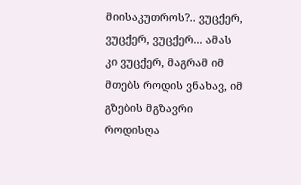მიისაკუთროს?.. ვუცქერ, ვუცქერ, ვუცქერ... ამას კი ვუცქერ, მაგრამ იმ მთებს როდის ვნახავ, იმ გზების მგზავრი როდისღა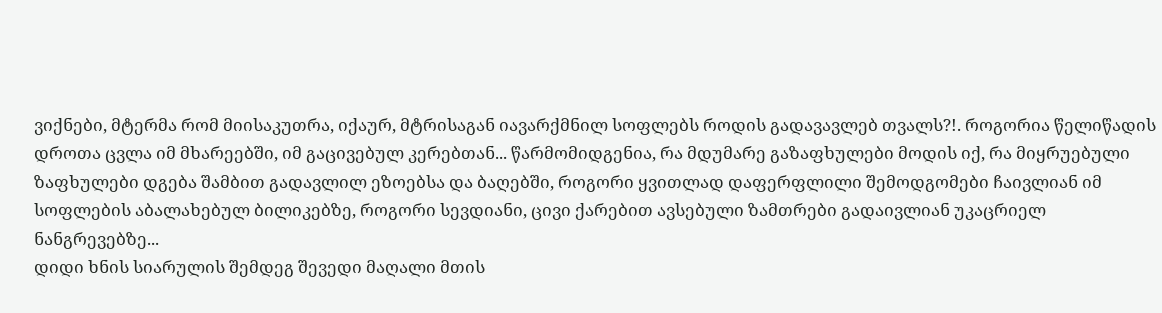ვიქნები, მტერმა რომ მიისაკუთრა, იქაურ, მტრისაგან იავარქმნილ სოფლებს როდის გადავავლებ თვალს?!. როგორია წელიწადის დროთა ცვლა იმ მხარეებში, იმ გაცივებულ კერებთან... წარმომიდგენია, რა მდუმარე გაზაფხულები მოდის იქ, რა მიყრუებული ზაფხულები დგება შამბით გადავლილ ეზოებსა და ბაღებში, როგორი ყვითლად დაფერფლილი შემოდგომები ჩაივლიან იმ სოფლების აბალახებულ ბილიკებზე, როგორი სევდიანი, ცივი ქარებით ავსებული ზამთრები გადაივლიან უკაცრიელ ნანგრევებზე...
დიდი ხნის სიარულის შემდეგ შევედი მაღალი მთის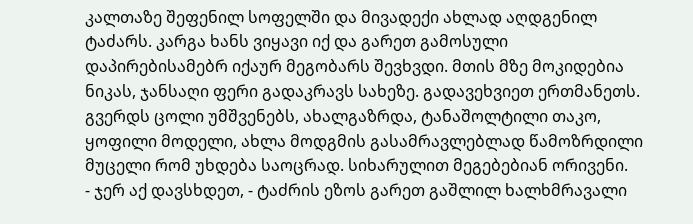კალთაზე შეფენილ სოფელში და მივადექი ახლად აღდგენილ ტაძარს. კარგა ხანს ვიყავი იქ და გარეთ გამოსული დაპირებისამებრ იქაურ მეგობარს შევხვდი. მთის მზე მოკიდებია ნიკას, ჯანსაღი ფერი გადაკრავს სახეზე. გადავეხვიეთ ერთმანეთს. გვერდს ცოლი უმშვენებს, ახალგაზრდა, ტანაშოლტილი თაკო, ყოფილი მოდელი, ახლა მოდგმის გასამრავლებლად წამოზრდილი მუცელი რომ უხდება საოცრად. სიხარულით მეგებებიან ორივენი.
- ჯერ აქ დავსხდეთ, - ტაძრის ეზოს გარეთ გაშლილ ხალხმრავალი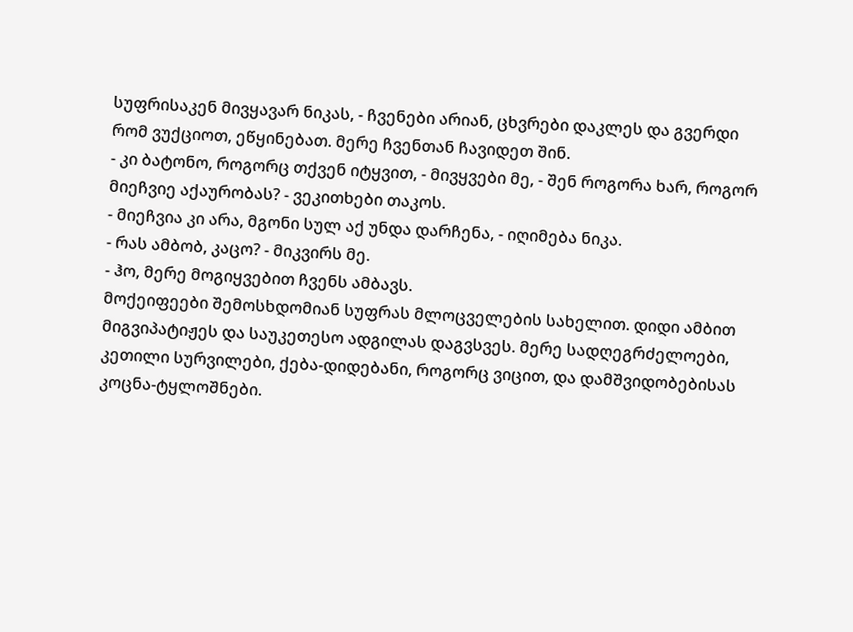სუფრისაკენ მივყავარ ნიკას, - ჩვენები არიან, ცხვრები დაკლეს და გვერდი რომ ვუქციოთ, ეწყინებათ. მერე ჩვენთან ჩავიდეთ შინ.
- კი ბატონო, როგორც თქვენ იტყვით, - მივყვები მე, - შენ როგორა ხარ, როგორ მიეჩვიე აქაურობას? - ვეკითხები თაკოს.
- მიეჩვია კი არა, მგონი სულ აქ უნდა დარჩენა, - იღიმება ნიკა.
- რას ამბობ, კაცო? - მიკვირს მე.
- ჰო, მერე მოგიყვებით ჩვენს ამბავს.
მოქეიფეები შემოსხდომიან სუფრას მლოცველების სახელით. დიდი ამბით მიგვიპატიჟეს და საუკეთესო ადგილას დაგვსვეს. მერე სადღეგრძელოები, კეთილი სურვილები, ქება-დიდებანი, როგორც ვიცით, და დამშვიდობებისას კოცნა-ტყლოშნები.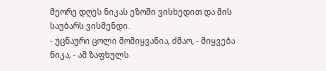მეორე დღეს ნიკას ეზოში ვისხედით და მის საუბარს ვისმენდი.
- უცნაური ცოლი მომიყვანია, ძმაო, - მიყვება ნიკა, - ამ ზაფხულს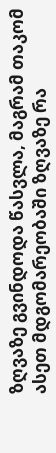ზღვაზე გვინდოდა წასვლა, მაგრამ თაკომ ასეთ მდგომარეობაში ზღვაზე რა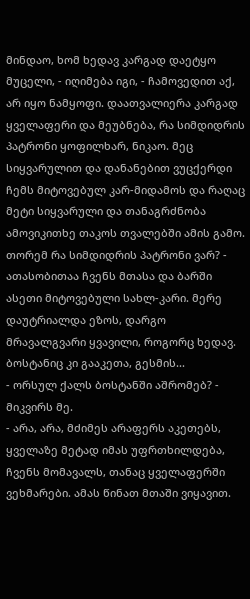მინდაო, ხომ ხედავ კარგად დაეტყო მუცელი, - იღიმება იგი, - ჩამოვედით აქ, არ იყო ნამყოფი. დაათვალიერა კარგად ყველაფერი და მეუბნება, რა სიმდიდრის პატრონი ყოფილხარ, ნიკაო. მეც სიყვარულით და დანანებით ვუცქერდი ჩემს მიტოვებულ კარ-მიდამოს და რაღაც მეტი სიყვარული და თანაგრძნობა ამოვიკითხე თაკოს თვალებში ამის გამო. თორემ რა სიმდიდრის პატრონი ვარ? - ათასობითაა ჩვენს მთასა და ბარში ასეთი მიტოვებული სახლ-კარი. მერე დაუტრიალდა ეზოს, დარგო მრავალგვარი ყვავილი, როგორც ხედავ. ბოსტანიც კი გააკეთა, გესმის...
- ორსულ ქალს ბოსტანში აშრომებ? - მიკვირს მე.
- არა, არა, მძიმეს არაფერს აკეთებს, ყველაზე მეტად იმას უფრთხილდება, ჩვენს მომავალს, თანაც ყველაფერში ვეხმარები. ამას წინათ მთაში ვიყავით.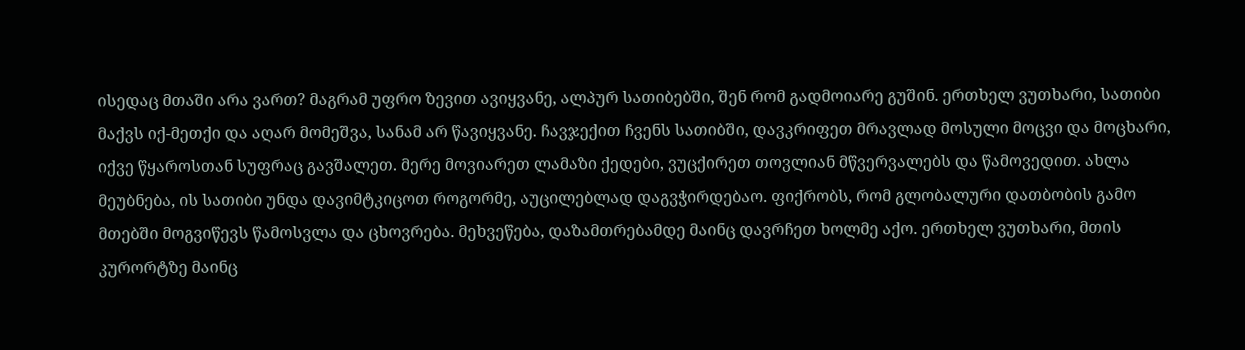ისედაც მთაში არა ვართ? მაგრამ უფრო ზევით ავიყვანე, ალპურ სათიბებში, შენ რომ გადმოიარე გუშინ. ერთხელ ვუთხარი, სათიბი მაქვს იქ-მეთქი და აღარ მომეშვა, სანამ არ წავიყვანე. ჩავჯექით ჩვენს სათიბში, დავკრიფეთ მრავლად მოსული მოცვი და მოცხარი, იქვე წყაროსთან სუფრაც გავშალეთ. მერე მოვიარეთ ლამაზი ქედები, ვუცქირეთ თოვლიან მწვერვალებს და წამოვედით. ახლა მეუბნება, ის სათიბი უნდა დავიმტკიცოთ როგორმე, აუცილებლად დაგვჭირდებაო. ფიქრობს, რომ გლობალური დათბობის გამო მთებში მოგვიწევს წამოსვლა და ცხოვრება. მეხვეწება, დაზამთრებამდე მაინც დავრჩეთ ხოლმე აქო. ერთხელ ვუთხარი, მთის კურორტზე მაინც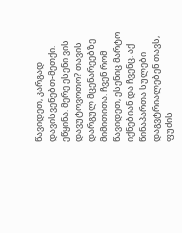წავიდეთ, კარგად დავისვენებთ-მეთქი. ეწყინა. მერე ესენი ვის დავუტოვოთო? თავის დარგულ მცენარეებზე მიმითითა. ჩვენ რომ წავიდეთ, ესენიც მარტო იქნებიან და ჩვენც. აქ წინაპართა სულები დაგვტრიალებენ თავს, ფუძის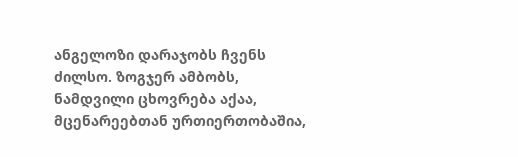ანგელოზი დარაჯობს ჩვენს ძილსო. ზოგჯერ ამბობს, ნამდვილი ცხოვრება აქაა, მცენარეებთან ურთიერთობაშია,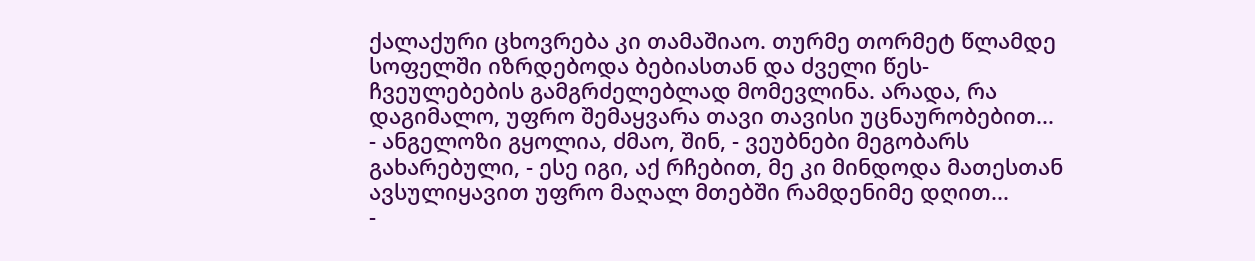ქალაქური ცხოვრება კი თამაშიაო. თურმე თორმეტ წლამდე სოფელში იზრდებოდა ბებიასთან და ძველი წეს-ჩვეულებების გამგრძელებლად მომევლინა. არადა, რა დაგიმალო, უფრო შემაყვარა თავი თავისი უცნაურობებით...
- ანგელოზი გყოლია, ძმაო, შინ, - ვეუბნები მეგობარს გახარებული, - ესე იგი, აქ რჩებით, მე კი მინდოდა მათესთან ავსულიყავით უფრო მაღალ მთებში რამდენიმე დღით...
-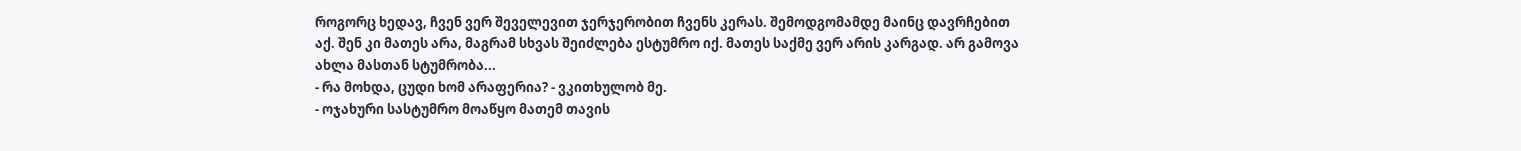როგორც ხედავ, ჩვენ ვერ შეველევით ჯერჯერობით ჩვენს კერას. შემოდგომამდე მაინც დავრჩებით აქ. შენ კი მათეს არა, მაგრამ სხვას შეიძლება ესტუმრო იქ. მათეს საქმე ვერ არის კარგად. არ გამოვა ახლა მასთან სტუმრობა...
- რა მოხდა, ცუდი ხომ არაფერია? - ვკითხულობ მე.
- ოჯახური სასტუმრო მოაწყო მათემ თავის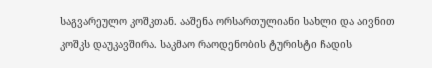საგვარეულო კოშკთან. ააშენა ორსართულიანი სახლი და აივნით კოშკს დაუკავშირა. საკმაო რაოდენობის ტურისტი ჩადის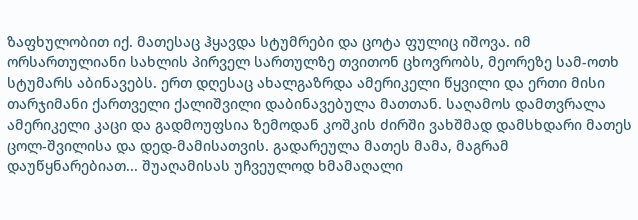ზაფხულობით იქ. მათესაც ჰყავდა სტუმრები და ცოტა ფულიც იშოვა. იმ ორსართულიანი სახლის პირველ სართულზე თვითონ ცხოვრობს, მეორეზე სამ-ოთხ სტუმარს აბინავებს. ერთ დღესაც ახალგაზრდა ამერიკელი წყვილი და ერთი მისი თარჯიმანი ქართველი ქალიშვილი დაბინავებულა მათთან. საღამოს დამთვრალა ამერიკელი კაცი და გადმოუფსია ზემოდან კოშკის ძირში ვახშმად დამსხდარი მათეს ცოლ-შვილისა და დედ-მამისათვის. გადარეულა მათეს მამა, მაგრამ დაუწყნარებიათ... შუაღამისას უჩვეულოდ ხმამაღალი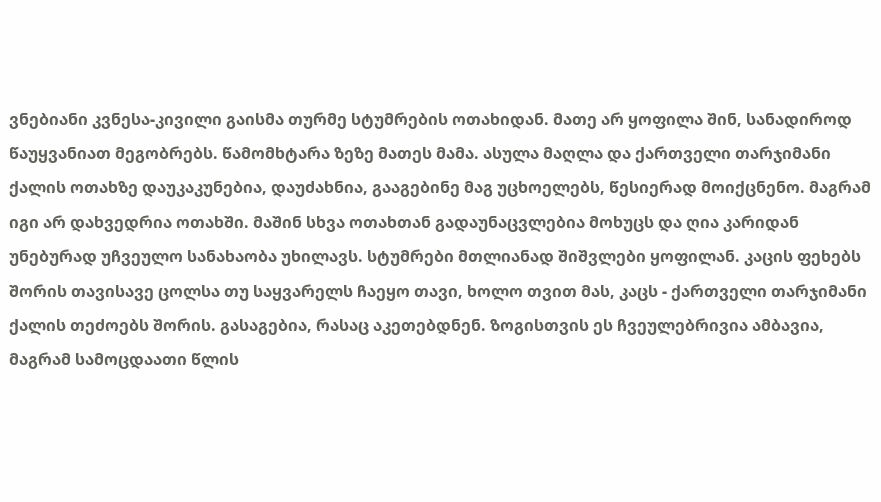ვნებიანი კვნესა-კივილი გაისმა თურმე სტუმრების ოთახიდან. მათე არ ყოფილა შინ, სანადიროდ წაუყვანიათ მეგობრებს. წამომხტარა ზეზე მათეს მამა. ასულა მაღლა და ქართველი თარჯიმანი ქალის ოთახზე დაუკაკუნებია, დაუძახნია, გააგებინე მაგ უცხოელებს, წესიერად მოიქცნენო. მაგრამ იგი არ დახვედრია ოთახში. მაშინ სხვა ოთახთან გადაუნაცვლებია მოხუცს და ღია კარიდან უნებურად უჩვეულო სანახაობა უხილავს. სტუმრები მთლიანად შიშვლები ყოფილან. კაცის ფეხებს შორის თავისავე ცოლსა თუ საყვარელს ჩაეყო თავი, ხოლო თვით მას, კაცს - ქართველი თარჯიმანი ქალის თეძოებს შორის. გასაგებია, რასაც აკეთებდნენ. ზოგისთვის ეს ჩვეულებრივია ამბავია, მაგრამ სამოცდაათი წლის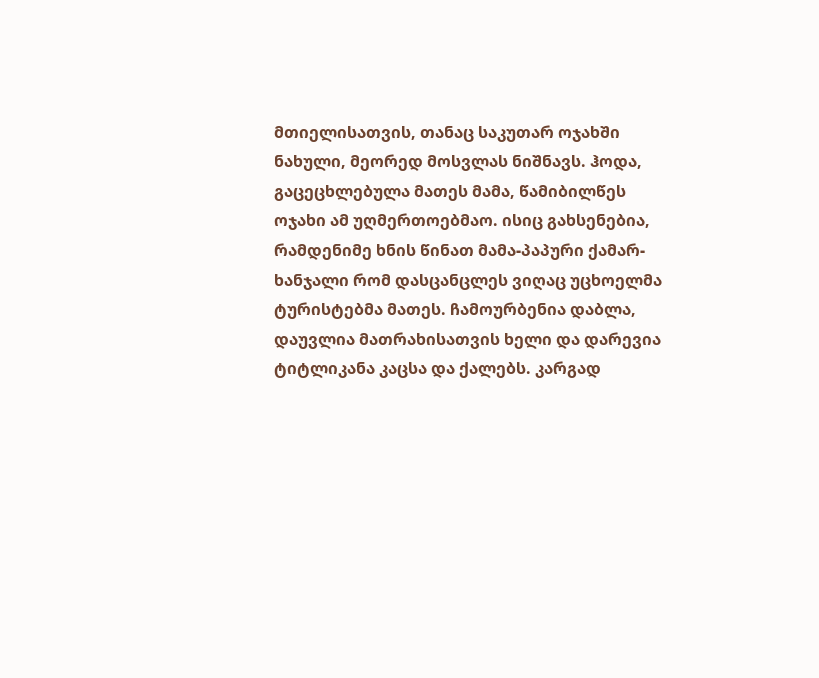მთიელისათვის, თანაც საკუთარ ოჯახში ნახული, მეორედ მოსვლას ნიშნავს. ჰოდა,  გაცეცხლებულა მათეს მამა, წამიბილწეს ოჯახი ამ უღმერთოებმაო. ისიც გახსენებია, რამდენიმე ხნის წინათ მამა-პაპური ქამარ-ხანჯალი რომ დასცანცლეს ვიღაც უცხოელმა ტურისტებმა მათეს. ჩამოურბენია დაბლა, დაუვლია მათრახისათვის ხელი და დარევია ტიტლიკანა კაცსა და ქალებს. კარგად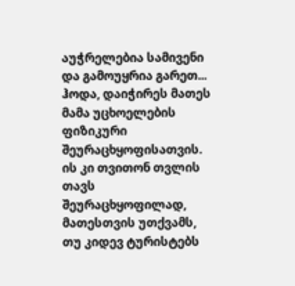აუჭრელებია სამივენი და გამოუყრია გარეთ... ჰოდა, დაიჭირეს მათეს მამა უცხოელების ფიზიკური შეურაცხყოფისათვის. ის კი თვითონ თვლის თავს შეურაცხყოფილად, მათესთვის უთქვამს, თუ კიდევ ტურისტებს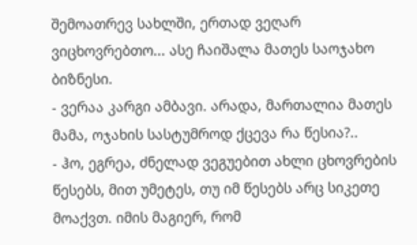შემოათრევ სახლში, ერთად ვეღარ ვიცხოვრებთო... ასე ჩაიშალა მათეს საოჯახო ბიზნესი.
- ვერაა კარგი ამბავი. არადა, მართალია მათეს მამა, ოჯახის სასტუმროდ ქცევა რა წესია?..
- ჰო, ეგრეა, ძნელად ვეგუებით ახლი ცხოვრების წესებს, მით უმეტეს, თუ იმ წესებს არც სიკეთე მოაქვთ. იმის მაგიერ, რომ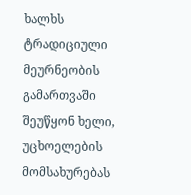ხალხს ტრადიციული მეურნეობის გამართვაში შეუწყონ ხელი, უცხოელების მომსახურებას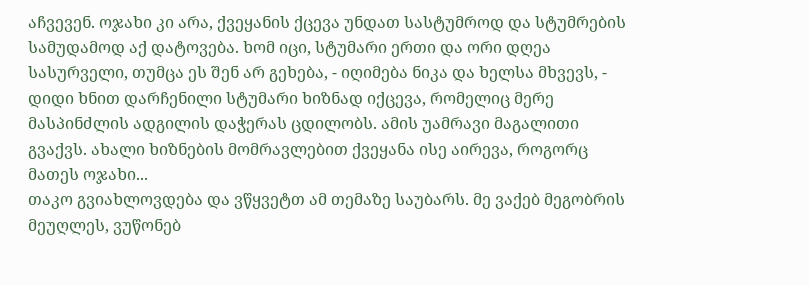აჩვევენ. ოჯახი კი არა, ქვეყანის ქცევა უნდათ სასტუმროდ და სტუმრების სამუდამოდ აქ დატოვება. ხომ იცი, სტუმარი ერთი და ორი დღეა სასურველი, თუმცა ეს შენ არ გეხება, - იღიმება ნიკა და ხელსა მხვევს, - დიდი ხნით დარჩენილი სტუმარი ხიზნად იქცევა, რომელიც მერე მასპინძლის ადგილის დაჭერას ცდილობს. ამის უამრავი მაგალითი გვაქვს. ახალი ხიზნების მომრავლებით ქვეყანა ისე აირევა, როგორც მათეს ოჯახი...
თაკო გვიახლოვდება და ვწყვეტთ ამ თემაზე საუბარს. მე ვაქებ მეგობრის მეუღლეს, ვუწონებ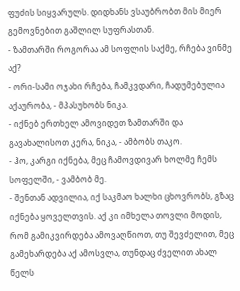ფუძის სიყვარულს. დიდხანს ვსაუბრობთ მის მიერ გემოვნებით გაშლილ სუფრასთან.
- ზამთარში როგორაა ამ სოფლის საქმე, რჩება ვინმე აქ?
- ორი-სამი ოჯახი რჩება, ჩამკვდარი, ჩადუმებულია აქაურობა, - მპასუხობს ნიკა.
- იქნებ ერთხელ ამოვიდეთ ზამთარში და გავახალისოთ კერა, ნიკა, - ამბობს თაკო.
- ჰო, კარგი იქნება, მეც ჩამოვდივარ ხოლმე ჩემს სოფელში, - ვამბობ მე.
- შენთან ადვილია, იქ საკმაო ხალხი ცხოვრობს, გზაც იქნება ყოველთვის. აქ კი იმხელა თოვლი მოდის, რომ გამიკვირდება ამოვაღწიოთ, თუ შევძელით, მეც გამეხარდება აქ ამოსვლა, თუნდაც ძველით ახალ წელს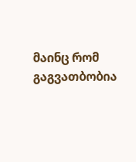მაინც რომ გაგვათბობია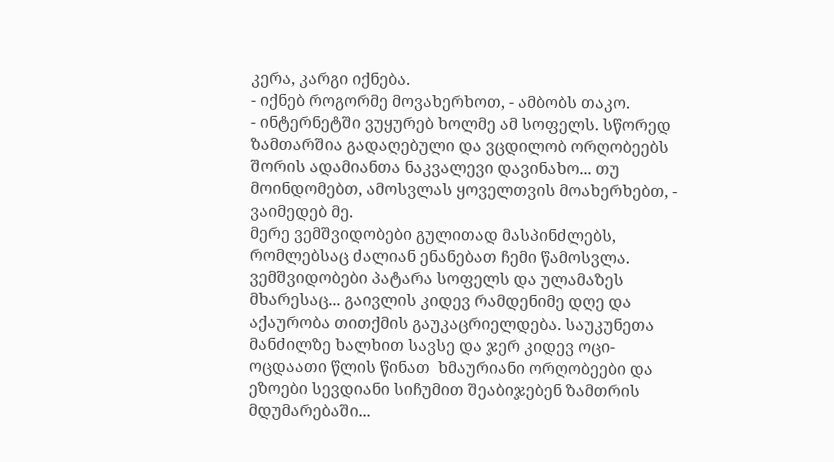კერა, კარგი იქნება.
- იქნებ როგორმე მოვახერხოთ, - ამბობს თაკო.
- ინტერნეტში ვუყურებ ხოლმე ამ სოფელს. სწორედ ზამთარშია გადაღებული და ვცდილობ ორღობეებს შორის ადამიანთა ნაკვალევი დავინახო... თუ მოინდომებთ, ამოსვლას ყოველთვის მოახერხებთ, - ვაიმედებ მე.
მერე ვემშვიდობები გულითად მასპინძლებს, რომლებსაც ძალიან ენანებათ ჩემი წამოსვლა.
ვემშვიდობები პატარა სოფელს და ულამაზეს მხარესაც... გაივლის კიდევ რამდენიმე დღე და აქაურობა თითქმის გაუკაცრიელდება. საუკუნეთა მანძილზე ხალხით სავსე და ჯერ კიდევ ოცი-ოცდაათი წლის წინათ  ხმაურიანი ორღობეები და ეზოები სევდიანი სიჩუმით შეაბიჯებენ ზამთრის მდუმარებაში...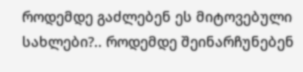როდემდე გაძლებენ ეს მიტოვებული სახლები?.. როდემდე შეინარჩუნებენ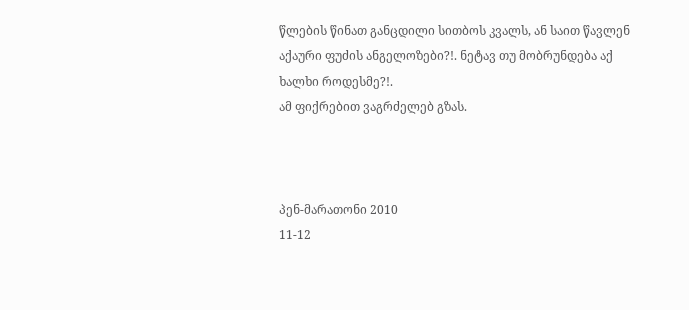წლების წინათ განცდილი სითბოს კვალს, ან საით წავლენ აქაური ფუძის ანგელოზები?!. ნეტავ თუ მობრუნდება აქ ხალხი როდესმე?!.
ამ ფიქრებით ვაგრძელებ გზას.



პენ-მარათონი 2010
11-12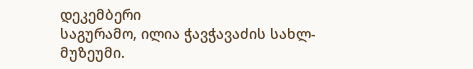დეკემბერი
საგურამო, ილია ჭავჭავაძის სახლ-მუზეუმი.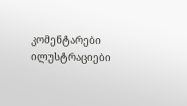კომენტარები ილუსტრაციები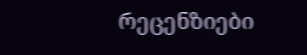რეცენზიები